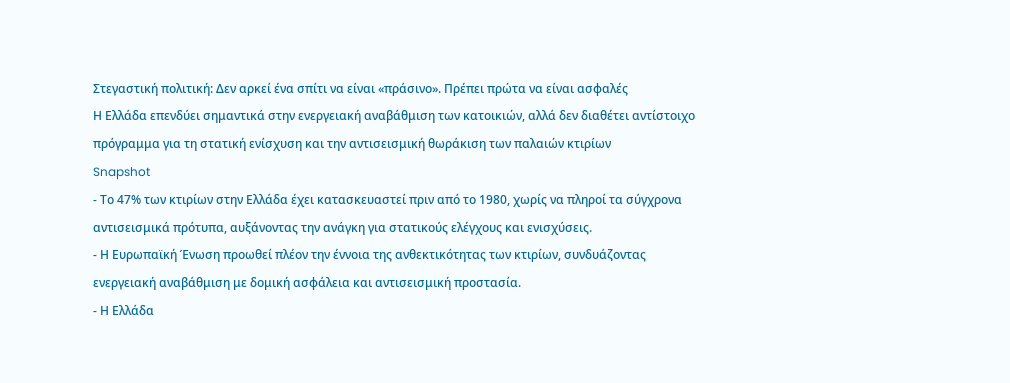Στεγαστική πολιτική: Δεν αρκεί ένα σπίτι να είναι «πράσινο». Πρέπει πρώτα να είναι ασφαλές
Η Ελλάδα επενδύει σημαντικά στην ενεργειακή αναβάθμιση των κατοικιών, αλλά δεν διαθέτει αντίστοιχο πρόγραμμα για τη στατική ενίσχυση και την αντισεισμική θωράκιση των παλαιών κτιρίων
Snapshot
- Το 47% των κτιρίων στην Ελλάδα έχει κατασκευαστεί πριν από το 1980, χωρίς να πληροί τα σύγχρονα αντισεισμικά πρότυπα, αυξάνοντας την ανάγκη για στατικούς ελέγχους και ενισχύσεις.
- Η Ευρωπαϊκή Ένωση προωθεί πλέον την έννοια της ανθεκτικότητας των κτιρίων, συνδυάζοντας ενεργειακή αναβάθμιση με δομική ασφάλεια και αντισεισμική προστασία.
- Η Ελλάδα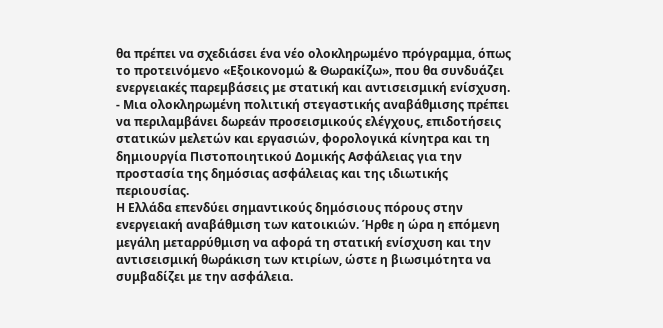θα πρέπει να σχεδιάσει ένα νέο ολοκληρωμένο πρόγραμμα, όπως το προτεινόμενο «Εξοικονομώ & Θωρακίζω», που θα συνδυάζει ενεργειακές παρεμβάσεις με στατική και αντισεισμική ενίσχυση.
- Μια ολοκληρωμένη πολιτική στεγαστικής αναβάθμισης πρέπει να περιλαμβάνει δωρεάν προσεισμικούς ελέγχους, επιδοτήσεις στατικών μελετών και εργασιών, φορολογικά κίνητρα και τη δημιουργία Πιστοποιητικού Δομικής Ασφάλειας για την προστασία της δημόσιας ασφάλειας και της ιδιωτικής περιουσίας.
Η Ελλάδα επενδύει σημαντικούς δημόσιους πόρους στην ενεργειακή αναβάθμιση των κατοικιών. Ήρθε η ώρα η επόμενη μεγάλη μεταρρύθμιση να αφορά τη στατική ενίσχυση και την αντισεισμική θωράκιση των κτιρίων, ώστε η βιωσιμότητα να συμβαδίζει με την ασφάλεια.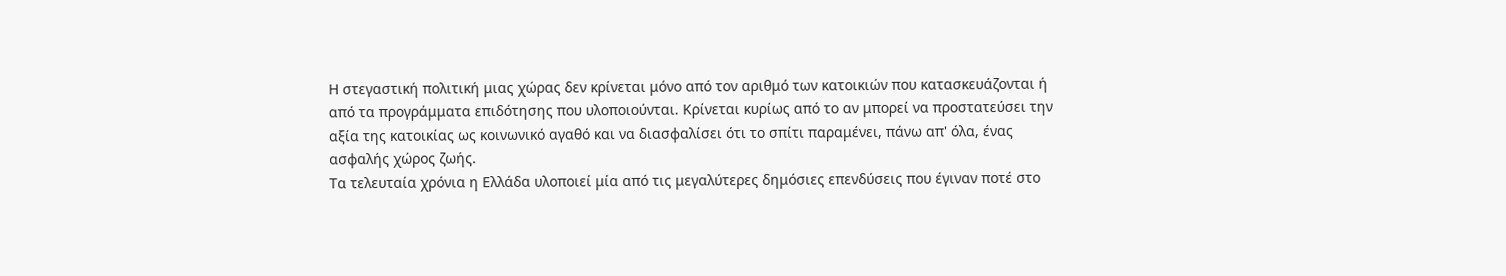Η στεγαστική πολιτική μιας χώρας δεν κρίνεται μόνο από τον αριθμό των κατοικιών που κατασκευάζονται ή από τα προγράμματα επιδότησης που υλοποιούνται. Κρίνεται κυρίως από το αν μπορεί να προστατεύσει την αξία της κατοικίας ως κοινωνικό αγαθό και να διασφαλίσει ότι το σπίτι παραμένει, πάνω απ' όλα, ένας ασφαλής χώρος ζωής.
Τα τελευταία χρόνια η Ελλάδα υλοποιεί μία από τις μεγαλύτερες δημόσιες επενδύσεις που έγιναν ποτέ στο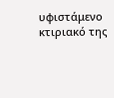υφιστάμενο κτιριακό της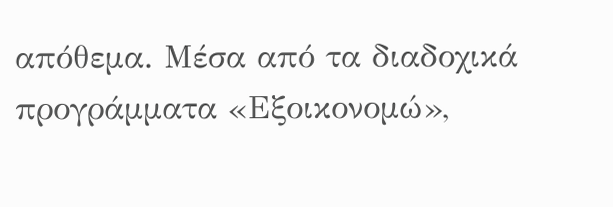απόθεμα. Μέσα από τα διαδοχικά προγράμματα «Εξοικονομώ»,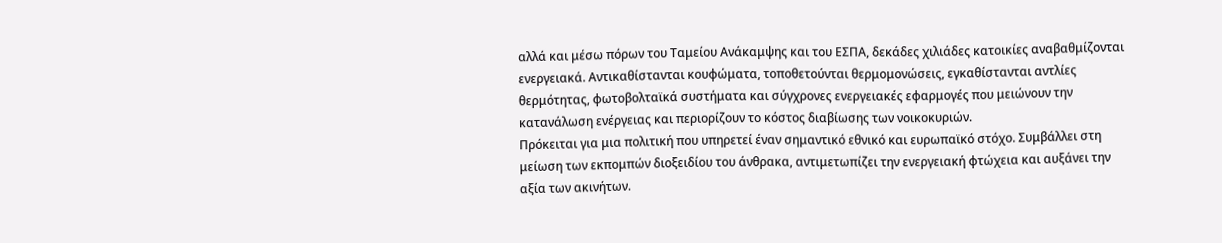αλλά και μέσω πόρων του Ταμείου Ανάκαμψης και του ΕΣΠΑ, δεκάδες χιλιάδες κατοικίες αναβαθμίζονται ενεργειακά. Αντικαθίστανται κουφώματα, τοποθετούνται θερμομονώσεις, εγκαθίστανται αντλίες θερμότητας, φωτοβολταϊκά συστήματα και σύγχρονες ενεργειακές εφαρμογές που μειώνουν την κατανάλωση ενέργειας και περιορίζουν το κόστος διαβίωσης των νοικοκυριών.
Πρόκειται για μια πολιτική που υπηρετεί έναν σημαντικό εθνικό και ευρωπαϊκό στόχο. Συμβάλλει στη μείωση των εκπομπών διοξειδίου του άνθρακα, αντιμετωπίζει την ενεργειακή φτώχεια και αυξάνει την αξία των ακινήτων.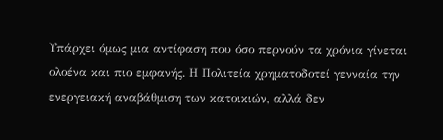Υπάρχει όμως μια αντίφαση που όσο περνούν τα χρόνια γίνεται ολοένα και πιο εμφανής. Η Πολιτεία χρηματοδοτεί γενναία την ενεργειακή αναβάθμιση των κατοικιών, αλλά δεν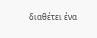διαθέτει ένα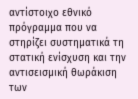αντίστοιχο εθνικό πρόγραμμα που να στηρίζει συστηματικά τη στατική ενίσχυση και την αντισεισμική θωράκιση των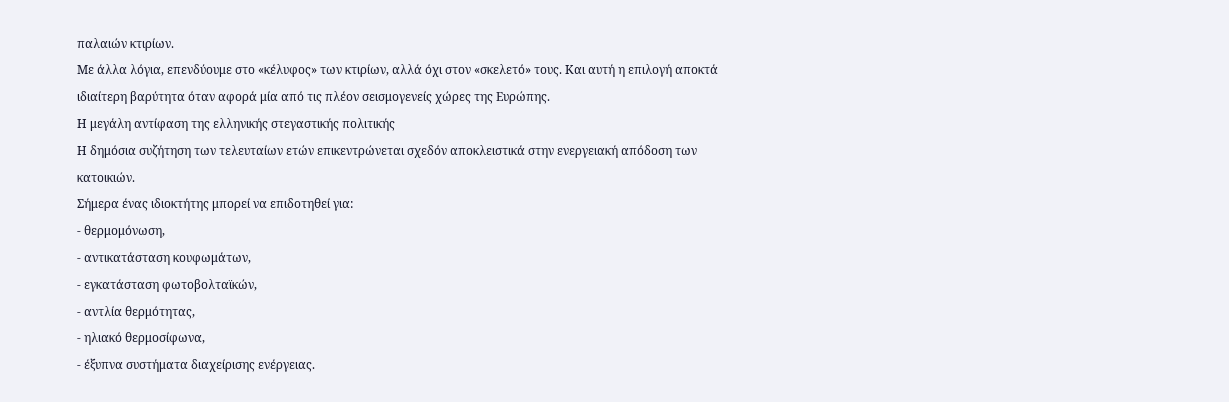παλαιών κτιρίων.
Με άλλα λόγια, επενδύουμε στο «κέλυφος» των κτιρίων, αλλά όχι στον «σκελετό» τους. Και αυτή η επιλογή αποκτά ιδιαίτερη βαρύτητα όταν αφορά μία από τις πλέον σεισμογενείς χώρες της Ευρώπης.
Η μεγάλη αντίφαση της ελληνικής στεγαστικής πολιτικής
Η δημόσια συζήτηση των τελευταίων ετών επικεντρώνεται σχεδόν αποκλειστικά στην ενεργειακή απόδοση των κατοικιών.
Σήμερα ένας ιδιοκτήτης μπορεί να επιδοτηθεί για:
- θερμομόνωση,
- αντικατάσταση κουφωμάτων,
- εγκατάσταση φωτοβολταϊκών,
- αντλία θερμότητας,
- ηλιακό θερμοσίφωνα,
- έξυπνα συστήματα διαχείρισης ενέργειας.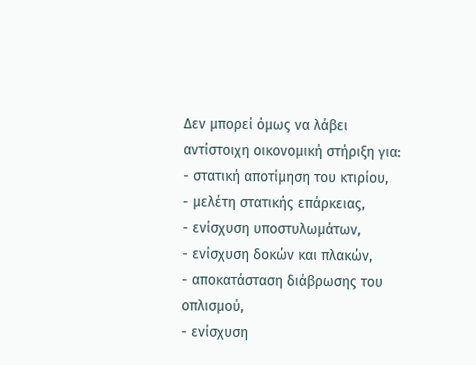Δεν μπορεί όμως να λάβει αντίστοιχη οικονομική στήριξη για:
- στατική αποτίμηση του κτιρίου,
- μελέτη στατικής επάρκειας,
- ενίσχυση υποστυλωμάτων,
- ενίσχυση δοκών και πλακών,
- αποκατάσταση διάβρωσης του οπλισμού,
- ενίσχυση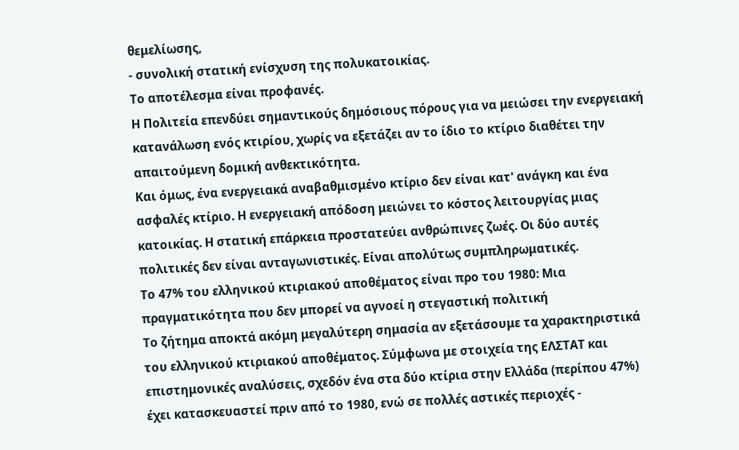θεμελίωσης,
- συνολική στατική ενίσχυση της πολυκατοικίας.
Το αποτέλεσμα είναι προφανές.
Η Πολιτεία επενδύει σημαντικούς δημόσιους πόρους για να μειώσει την ενεργειακή κατανάλωση ενός κτιρίου, χωρίς να εξετάζει αν το ίδιο το κτίριο διαθέτει την απαιτούμενη δομική ανθεκτικότητα.
Και όμως, ένα ενεργειακά αναβαθμισμένο κτίριο δεν είναι κατ' ανάγκη και ένα ασφαλές κτίριο. Η ενεργειακή απόδοση μειώνει το κόστος λειτουργίας μιας κατοικίας. Η στατική επάρκεια προστατεύει ανθρώπινες ζωές. Οι δύο αυτές πολιτικές δεν είναι ανταγωνιστικές. Είναι απολύτως συμπληρωματικές.
Το 47% του ελληνικού κτιριακού αποθέματος είναι προ του 1980: Μια πραγματικότητα που δεν μπορεί να αγνοεί η στεγαστική πολιτική
Το ζήτημα αποκτά ακόμη μεγαλύτερη σημασία αν εξετάσουμε τα χαρακτηριστικά του ελληνικού κτιριακού αποθέματος. Σύμφωνα με στοιχεία της ΕΛΣΤΑΤ και επιστημονικές αναλύσεις, σχεδόν ένα στα δύο κτίρια στην Ελλάδα (περίπου 47%) έχει κατασκευαστεί πριν από το 1980, ενώ σε πολλές αστικές περιοχές -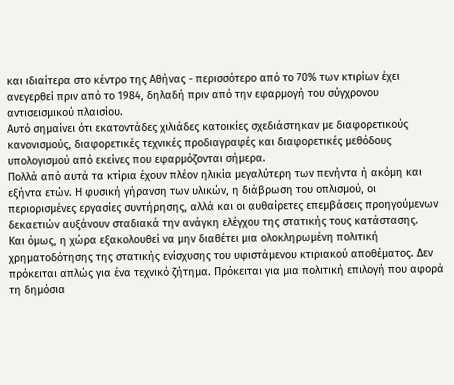και ιδιαίτερα στο κέντρο της Αθήνας - περισσότερο από το 70% των κτιρίων έχει ανεγερθεί πριν από το 1984, δηλαδή πριν από την εφαρμογή του σύγχρονου αντισεισμικού πλαισίου.
Αυτό σημαίνει ότι εκατοντάδες χιλιάδες κατοικίες σχεδιάστηκαν με διαφορετικούς κανονισμούς, διαφορετικές τεχνικές προδιαγραφές και διαφορετικές μεθόδους υπολογισμού από εκείνες που εφαρμόζονται σήμερα.
Πολλά από αυτά τα κτίρια έχουν πλέον ηλικία μεγαλύτερη των πενήντα ή ακόμη και εξήντα ετών. Η φυσική γήρανση των υλικών, η διάβρωση του οπλισμού, οι περιορισμένες εργασίες συντήρησης, αλλά και οι αυθαίρετες επεμβάσεις προηγούμενων δεκαετιών αυξάνουν σταδιακά την ανάγκη ελέγχου της στατικής τους κατάστασης.
Και όμως, η χώρα εξακολουθεί να μην διαθέτει μια ολοκληρωμένη πολιτική χρηματοδότησης της στατικής ενίσχυσης του υφιστάμενου κτιριακού αποθέματος. Δεν πρόκειται απλώς για ένα τεχνικό ζήτημα. Πρόκειται για μια πολιτική επιλογή που αφορά τη δημόσια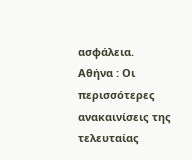ασφάλεια.
Αθήνα : Οι περισσότερες ανακαινίσεις της τελευταίας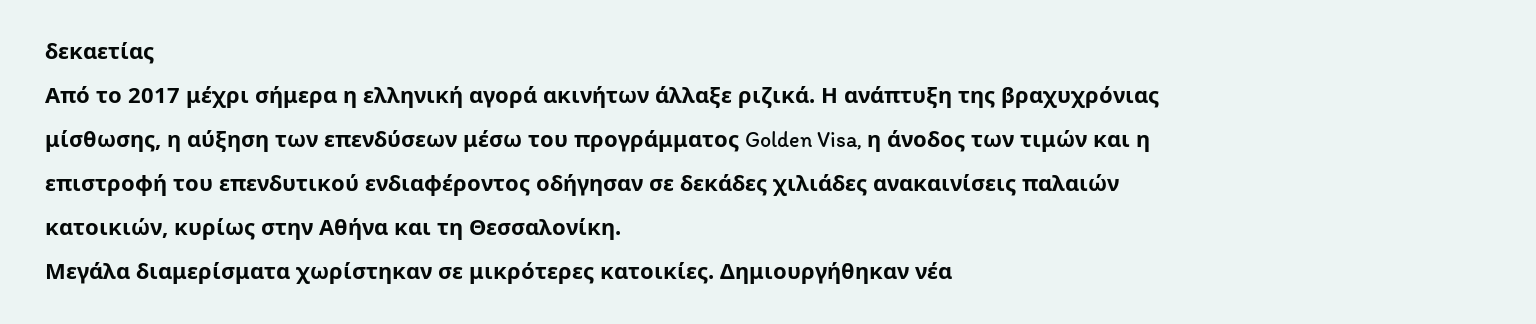δεκαετίας
Από το 2017 μέχρι σήμερα η ελληνική αγορά ακινήτων άλλαξε ριζικά. Η ανάπτυξη της βραχυχρόνιας μίσθωσης, η αύξηση των επενδύσεων μέσω του προγράμματος Golden Visa, η άνοδος των τιμών και η επιστροφή του επενδυτικού ενδιαφέροντος οδήγησαν σε δεκάδες χιλιάδες ανακαινίσεις παλαιών κατοικιών, κυρίως στην Αθήνα και τη Θεσσαλονίκη.
Μεγάλα διαμερίσματα χωρίστηκαν σε μικρότερες κατοικίες. Δημιουργήθηκαν νέα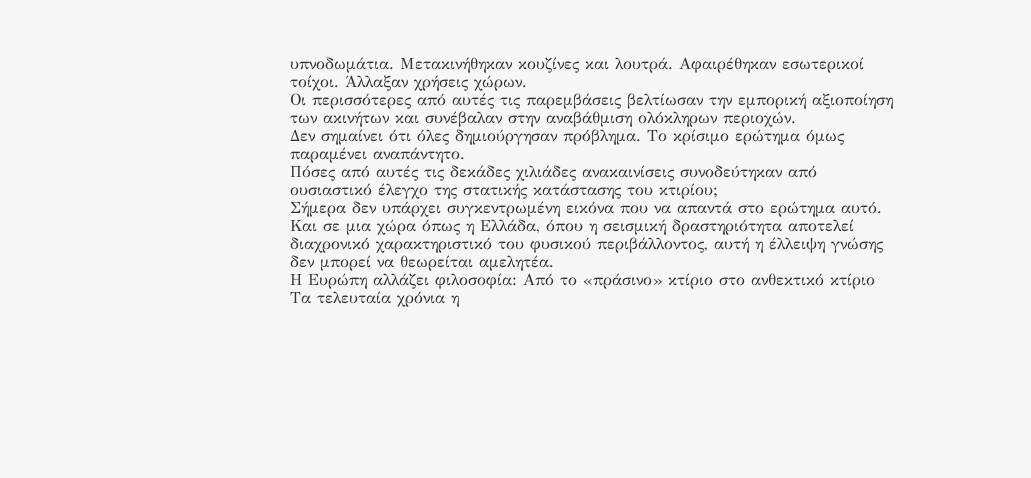υπνοδωμάτια. Μετακινήθηκαν κουζίνες και λουτρά. Αφαιρέθηκαν εσωτερικοί τοίχοι. Άλλαξαν χρήσεις χώρων.
Οι περισσότερες από αυτές τις παρεμβάσεις βελτίωσαν την εμπορική αξιοποίηση των ακινήτων και συνέβαλαν στην αναβάθμιση ολόκληρων περιοχών.
Δεν σημαίνει ότι όλες δημιούργησαν πρόβλημα. Το κρίσιμο ερώτημα όμως παραμένει αναπάντητο.
Πόσες από αυτές τις δεκάδες χιλιάδες ανακαινίσεις συνοδεύτηκαν από ουσιαστικό έλεγχο της στατικής κατάστασης του κτιρίου;
Σήμερα δεν υπάρχει συγκεντρωμένη εικόνα που να απαντά στο ερώτημα αυτό.
Και σε μια χώρα όπως η Ελλάδα, όπου η σεισμική δραστηριότητα αποτελεί διαχρονικό χαρακτηριστικό του φυσικού περιβάλλοντος, αυτή η έλλειψη γνώσης δεν μπορεί να θεωρείται αμελητέα.
Η Ευρώπη αλλάζει φιλοσοφία: Από το «πράσινο» κτίριο στο ανθεκτικό κτίριο
Τα τελευταία χρόνια η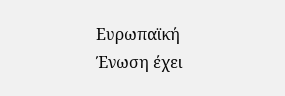Ευρωπαϊκή Ένωση έχει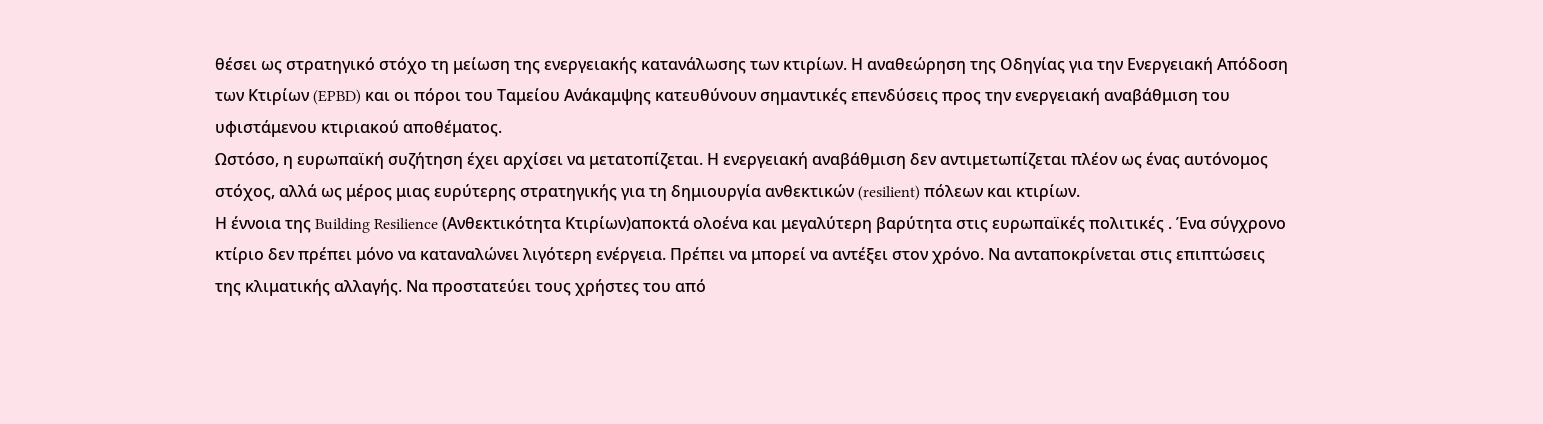θέσει ως στρατηγικό στόχο τη μείωση της ενεργειακής κατανάλωσης των κτιρίων. Η αναθεώρηση της Οδηγίας για την Ενεργειακή Απόδοση των Κτιρίων (EPBD) και οι πόροι του Ταμείου Ανάκαμψης κατευθύνουν σημαντικές επενδύσεις προς την ενεργειακή αναβάθμιση του υφιστάμενου κτιριακού αποθέματος.
Ωστόσο, η ευρωπαϊκή συζήτηση έχει αρχίσει να μετατοπίζεται. Η ενεργειακή αναβάθμιση δεν αντιμετωπίζεται πλέον ως ένας αυτόνομος στόχος, αλλά ως μέρος μιας ευρύτερης στρατηγικής για τη δημιουργία ανθεκτικών (resilient) πόλεων και κτιρίων.
Η έννοια της Building Resilience (Ανθεκτικότητα Κτιρίων)αποκτά ολοένα και μεγαλύτερη βαρύτητα στις ευρωπαϊκές πολιτικές . Ένα σύγχρονο κτίριο δεν πρέπει μόνο να καταναλώνει λιγότερη ενέργεια. Πρέπει να μπορεί να αντέξει στον χρόνο. Να ανταποκρίνεται στις επιπτώσεις της κλιματικής αλλαγής. Να προστατεύει τους χρήστες του από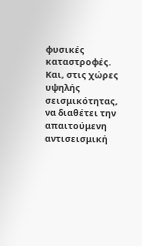φυσικές καταστροφές. Και, στις χώρες υψηλής σεισμικότητας, να διαθέτει την απαιτούμενη αντισεισμική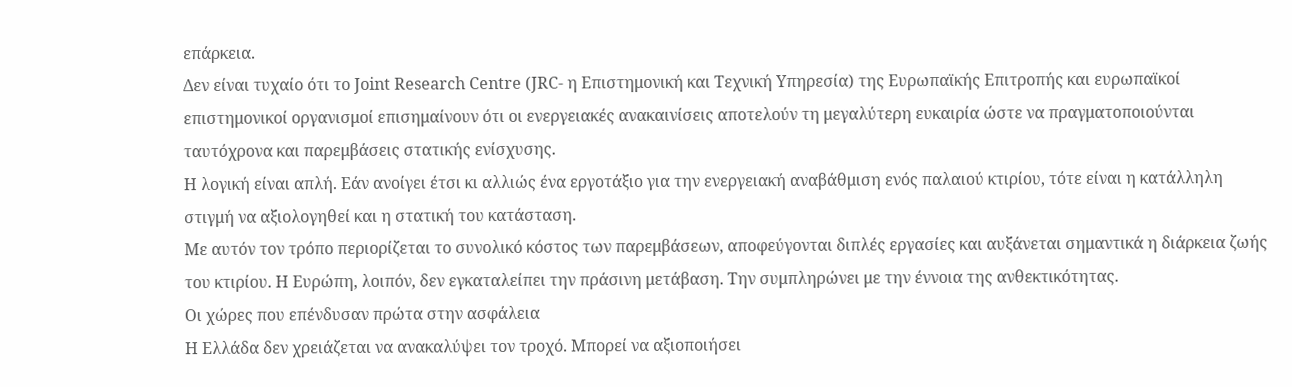επάρκεια.
Δεν είναι τυχαίο ότι το Joint Research Centre (JRC- η Επιστημονική και Τεχνική Υπηρεσία) της Ευρωπαϊκής Επιτροπής και ευρωπαϊκοί επιστημονικοί οργανισμοί επισημαίνουν ότι οι ενεργειακές ανακαινίσεις αποτελούν τη μεγαλύτερη ευκαιρία ώστε να πραγματοποιούνται ταυτόχρονα και παρεμβάσεις στατικής ενίσχυσης.
Η λογική είναι απλή. Εάν ανοίγει έτσι κι αλλιώς ένα εργοτάξιο για την ενεργειακή αναβάθμιση ενός παλαιού κτιρίου, τότε είναι η κατάλληλη στιγμή να αξιολογηθεί και η στατική του κατάσταση.
Με αυτόν τον τρόπο περιορίζεται το συνολικό κόστος των παρεμβάσεων, αποφεύγονται διπλές εργασίες και αυξάνεται σημαντικά η διάρκεια ζωής του κτιρίου. Η Ευρώπη, λοιπόν, δεν εγκαταλείπει την πράσινη μετάβαση. Την συμπληρώνει με την έννοια της ανθεκτικότητας.
Οι χώρες που επένδυσαν πρώτα στην ασφάλεια
Η Ελλάδα δεν χρειάζεται να ανακαλύψει τον τροχό. Μπορεί να αξιοποιήσει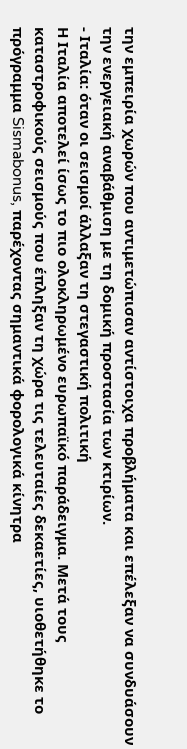την εμπειρία χωρών που αντιμετώπισαν αντίστοιχα προβλήματα και επέλεξαν να συνδυάσουν την ενεργειακή αναβάθμιση με τη δομική προστασία των κτιρίων.
- Ιταλία: όταν οι σεισμοί άλλαξαν τη στεγαστική πολιτική
Η Ιταλία αποτελεί ίσως το πιο ολοκληρωμένο ευρωπαϊκό παράδειγμα. Μετά τους καταστροφικούς σεισμούς που έπληξαν τη χώρα τις τελευταίες δεκαετίες, υιοθετήθηκε το πρόγραμμα Sismabonus, παρέχοντας σημαντικά φορολογικά κίνητρα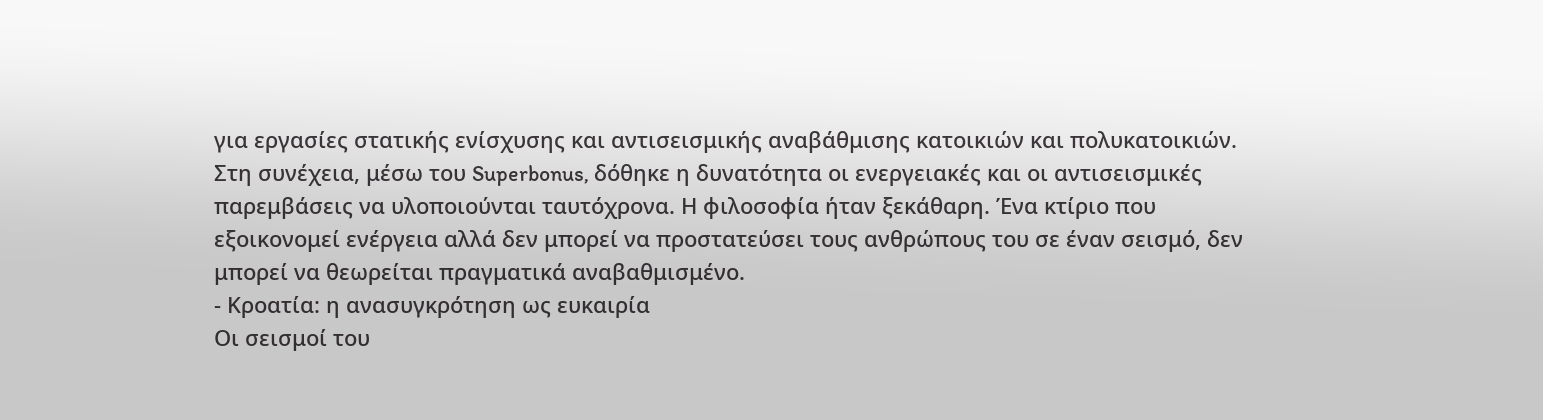για εργασίες στατικής ενίσχυσης και αντισεισμικής αναβάθμισης κατοικιών και πολυκατοικιών.
Στη συνέχεια, μέσω του Superbonus, δόθηκε η δυνατότητα οι ενεργειακές και οι αντισεισμικές παρεμβάσεις να υλοποιούνται ταυτόχρονα. Η φιλοσοφία ήταν ξεκάθαρη. Ένα κτίριο που εξοικονομεί ενέργεια αλλά δεν μπορεί να προστατεύσει τους ανθρώπους του σε έναν σεισμό, δεν μπορεί να θεωρείται πραγματικά αναβαθμισμένο.
- Κροατία: η ανασυγκρότηση ως ευκαιρία
Οι σεισμοί του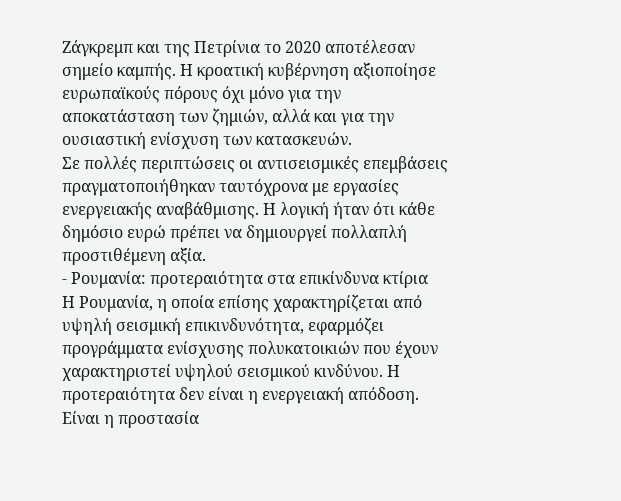Ζάγκρεμπ και της Πετρίνια το 2020 αποτέλεσαν σημείο καμπής. Η κροατική κυβέρνηση αξιοποίησε ευρωπαϊκούς πόρους όχι μόνο για την αποκατάσταση των ζημιών, αλλά και για την ουσιαστική ενίσχυση των κατασκευών.
Σε πολλές περιπτώσεις οι αντισεισμικές επεμβάσεις πραγματοποιήθηκαν ταυτόχρονα με εργασίες ενεργειακής αναβάθμισης. Η λογική ήταν ότι κάθε δημόσιο ευρώ πρέπει να δημιουργεί πολλαπλή προστιθέμενη αξία.
- Ρουμανία: προτεραιότητα στα επικίνδυνα κτίρια
Η Ρουμανία, η οποία επίσης χαρακτηρίζεται από υψηλή σεισμική επικινδυνότητα, εφαρμόζει προγράμματα ενίσχυσης πολυκατοικιών που έχουν χαρακτηριστεί υψηλού σεισμικού κινδύνου. Η προτεραιότητα δεν είναι η ενεργειακή απόδοση. Είναι η προστασία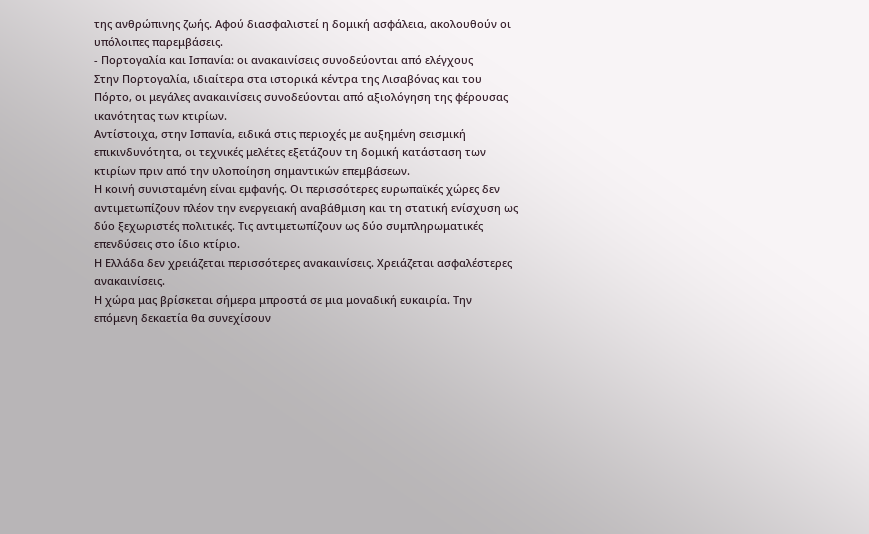της ανθρώπινης ζωής. Αφού διασφαλιστεί η δομική ασφάλεια, ακολουθούν οι υπόλοιπες παρεμβάσεις.
- Πορτογαλία και Ισπανία: οι ανακαινίσεις συνοδεύονται από ελέγχους
Στην Πορτογαλία, ιδιαίτερα στα ιστορικά κέντρα της Λισαβόνας και του Πόρτο, οι μεγάλες ανακαινίσεις συνοδεύονται από αξιολόγηση της φέρουσας ικανότητας των κτιρίων.
Αντίστοιχα, στην Ισπανία, ειδικά στις περιοχές με αυξημένη σεισμική επικινδυνότητα, οι τεχνικές μελέτες εξετάζουν τη δομική κατάσταση των κτιρίων πριν από την υλοποίηση σημαντικών επεμβάσεων.
Η κοινή συνισταμένη είναι εμφανής. Οι περισσότερες ευρωπαϊκές χώρες δεν αντιμετωπίζουν πλέον την ενεργειακή αναβάθμιση και τη στατική ενίσχυση ως δύο ξεχωριστές πολιτικές. Τις αντιμετωπίζουν ως δύο συμπληρωματικές επενδύσεις στο ίδιο κτίριο.
Η Ελλάδα δεν χρειάζεται περισσότερες ανακαινίσεις. Χρειάζεται ασφαλέστερες ανακαινίσεις.
Η χώρα μας βρίσκεται σήμερα μπροστά σε μια μοναδική ευκαιρία. Την επόμενη δεκαετία θα συνεχίσουν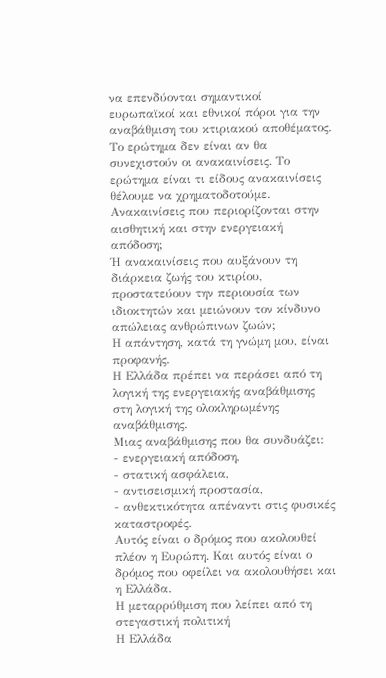να επενδύονται σημαντικοί ευρωπαϊκοί και εθνικοί πόροι για την αναβάθμιση του κτιριακού αποθέματος.
Το ερώτημα δεν είναι αν θα συνεχιστούν οι ανακαινίσεις. Το ερώτημα είναι τι είδους ανακαινίσεις θέλουμε να χρηματοδοτούμε. Ανακαινίσεις που περιορίζονται στην αισθητική και στην ενεργειακή απόδοση;
Ή ανακαινίσεις που αυξάνουν τη διάρκεια ζωής του κτιρίου, προστατεύουν την περιουσία των ιδιοκτητών και μειώνουν τον κίνδυνο απώλειας ανθρώπινων ζωών;
Η απάντηση, κατά τη γνώμη μου, είναι προφανής.
Η Ελλάδα πρέπει να περάσει από τη λογική της ενεργειακής αναβάθμισης στη λογική της ολοκληρωμένης αναβάθμισης.
Μιας αναβάθμισης που θα συνδυάζει:
- ενεργειακή απόδοση,
- στατική ασφάλεια,
- αντισεισμική προστασία,
- ανθεκτικότητα απέναντι στις φυσικές καταστροφές.
Αυτός είναι ο δρόμος που ακολουθεί πλέον η Ευρώπη. Και αυτός είναι ο δρόμος που οφείλει να ακολουθήσει και η Ελλάδα.
Η μεταρρύθμιση που λείπει από τη στεγαστική πολιτική
Η Ελλάδα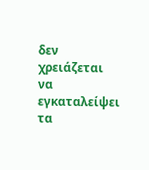δεν χρειάζεται να εγκαταλείψει τα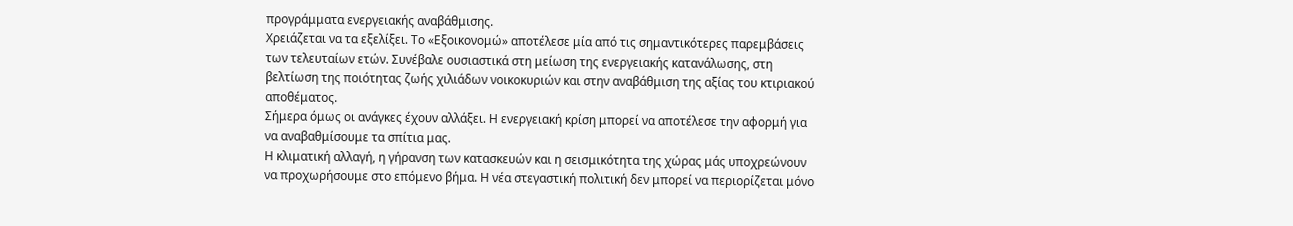προγράμματα ενεργειακής αναβάθμισης.
Χρειάζεται να τα εξελίξει. Το «Εξοικονομώ» αποτέλεσε μία από τις σημαντικότερες παρεμβάσεις των τελευταίων ετών. Συνέβαλε ουσιαστικά στη μείωση της ενεργειακής κατανάλωσης, στη βελτίωση της ποιότητας ζωής χιλιάδων νοικοκυριών και στην αναβάθμιση της αξίας του κτιριακού αποθέματος.
Σήμερα όμως οι ανάγκες έχουν αλλάξει. Η ενεργειακή κρίση μπορεί να αποτέλεσε την αφορμή για να αναβαθμίσουμε τα σπίτια μας.
Η κλιματική αλλαγή, η γήρανση των κατασκευών και η σεισμικότητα της χώρας μάς υποχρεώνουν να προχωρήσουμε στο επόμενο βήμα. Η νέα στεγαστική πολιτική δεν μπορεί να περιορίζεται μόνο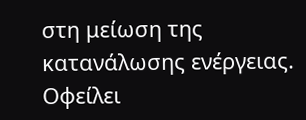στη μείωση της κατανάλωσης ενέργειας.
Οφείλει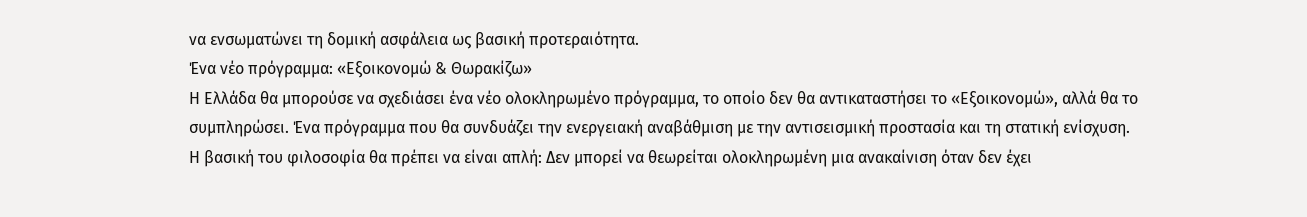να ενσωματώνει τη δομική ασφάλεια ως βασική προτεραιότητα.
Ένα νέο πρόγραμμα: «Εξοικονομώ & Θωρακίζω»
Η Ελλάδα θα μπορούσε να σχεδιάσει ένα νέο ολοκληρωμένο πρόγραμμα, το οποίο δεν θα αντικαταστήσει το «Εξοικονομώ», αλλά θα το συμπληρώσει. Ένα πρόγραμμα που θα συνδυάζει την ενεργειακή αναβάθμιση με την αντισεισμική προστασία και τη στατική ενίσχυση.
Η βασική του φιλοσοφία θα πρέπει να είναι απλή: Δεν μπορεί να θεωρείται ολοκληρωμένη μια ανακαίνιση όταν δεν έχει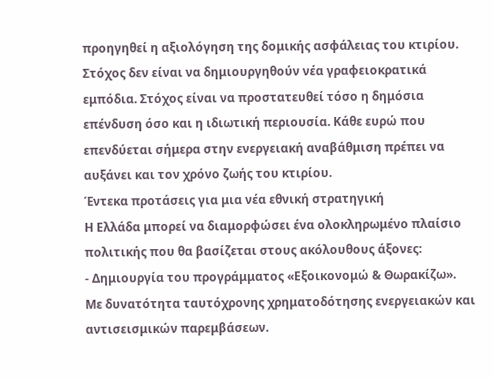προηγηθεί η αξιολόγηση της δομικής ασφάλειας του κτιρίου.
Στόχος δεν είναι να δημιουργηθούν νέα γραφειοκρατικά εμπόδια. Στόχος είναι να προστατευθεί τόσο η δημόσια επένδυση όσο και η ιδιωτική περιουσία. Κάθε ευρώ που επενδύεται σήμερα στην ενεργειακή αναβάθμιση πρέπει να αυξάνει και τον χρόνο ζωής του κτιρίου.
Έντεκα προτάσεις για μια νέα εθνική στρατηγική
Η Ελλάδα μπορεί να διαμορφώσει ένα ολοκληρωμένο πλαίσιο πολιτικής που θα βασίζεται στους ακόλουθους άξονες:
- Δημιουργία του προγράμματος «Εξοικονομώ & Θωρακίζω».
Με δυνατότητα ταυτόχρονης χρηματοδότησης ενεργειακών και αντισεισμικών παρεμβάσεων.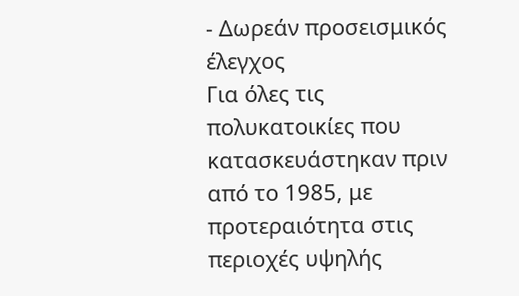- Δωρεάν προσεισμικός έλεγχος
Για όλες τις πολυκατοικίες που κατασκευάστηκαν πριν από το 1985, με προτεραιότητα στις περιοχές υψηλής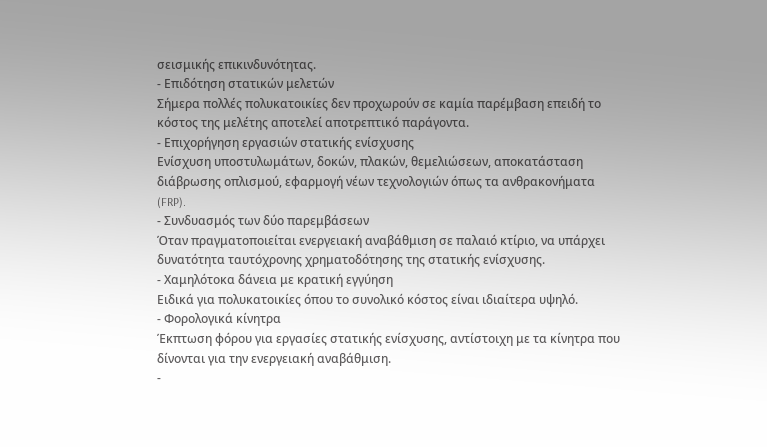σεισμικής επικινδυνότητας.
- Επιδότηση στατικών μελετών
Σήμερα πολλές πολυκατοικίες δεν προχωρούν σε καμία παρέμβαση επειδή το κόστος της μελέτης αποτελεί αποτρεπτικό παράγοντα.
- Επιχορήγηση εργασιών στατικής ενίσχυσης
Ενίσχυση υποστυλωμάτων, δοκών, πλακών, θεμελιώσεων, αποκατάσταση διάβρωσης οπλισμού, εφαρμογή νέων τεχνολογιών όπως τα ανθρακονήματα (FRP).
- Συνδυασμός των δύο παρεμβάσεων
Όταν πραγματοποιείται ενεργειακή αναβάθμιση σε παλαιό κτίριο, να υπάρχει δυνατότητα ταυτόχρονης χρηματοδότησης της στατικής ενίσχυσης.
- Χαμηλότοκα δάνεια με κρατική εγγύηση
Ειδικά για πολυκατοικίες όπου το συνολικό κόστος είναι ιδιαίτερα υψηλό.
- Φορολογικά κίνητρα
Έκπτωση φόρου για εργασίες στατικής ενίσχυσης, αντίστοιχη με τα κίνητρα που δίνονται για την ενεργειακή αναβάθμιση.
-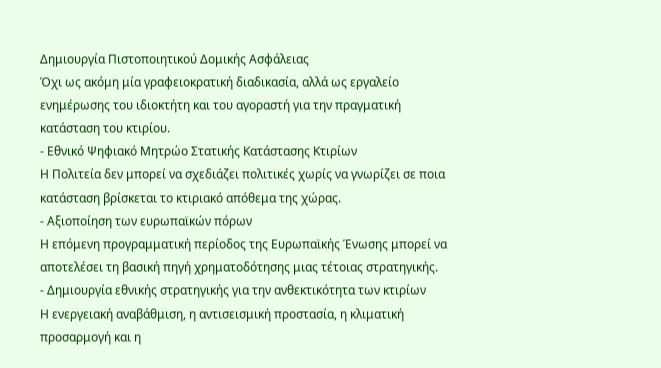Δημιουργία Πιστοποιητικού Δομικής Ασφάλειας
Όχι ως ακόμη μία γραφειοκρατική διαδικασία, αλλά ως εργαλείο ενημέρωσης του ιδιοκτήτη και του αγοραστή για την πραγματική κατάσταση του κτιρίου.
- Εθνικό Ψηφιακό Μητρώο Στατικής Κατάστασης Κτιρίων
Η Πολιτεία δεν μπορεί να σχεδιάζει πολιτικές χωρίς να γνωρίζει σε ποια κατάσταση βρίσκεται το κτιριακό απόθεμα της χώρας.
- Αξιοποίηση των ευρωπαϊκών πόρων
Η επόμενη προγραμματική περίοδος της Ευρωπαϊκής Ένωσης μπορεί να αποτελέσει τη βασική πηγή χρηματοδότησης μιας τέτοιας στρατηγικής.
- Δημιουργία εθνικής στρατηγικής για την ανθεκτικότητα των κτιρίων
Η ενεργειακή αναβάθμιση, η αντισεισμική προστασία, η κλιματική προσαρμογή και η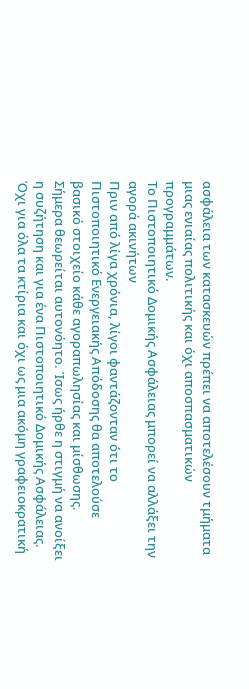ασφάλεια των κατασκευών πρέπει να αποτελέσουν τμήματα μιας ενιαίας πολιτικής και όχι αποσπασματικών προγραμμάτων.
Το Πιστοποιητικό Δομικής Ασφάλειας μπορεί να αλλάξει την αγορά ακινήτων
Πριν από λίγα χρόνια, λίγοι φαντάζονταν ότι το Πιστοποιητικό Ενεργειακής Απόδοσης θα αποτελούσε βασικό στοιχείο κάθε αγοραπωλησίας και μίσθωσης.
Σήμερα θεωρείται αυτονόητο. Ίσως ήρθε η στιγμή να ανοίξει η συζήτηση και για ένα Πιστοποιητικό Δομικής Ασφάλειας. Όχι για όλα τα κτίρια και όχι ως μια ακόμη γραφειοκρατική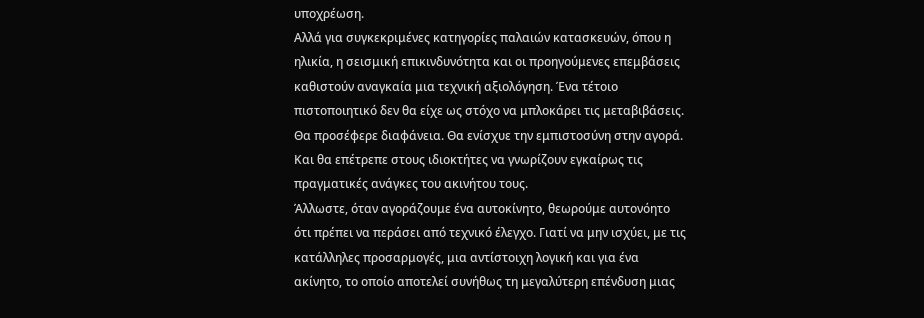υποχρέωση.
Αλλά για συγκεκριμένες κατηγορίες παλαιών κατασκευών, όπου η ηλικία, η σεισμική επικινδυνότητα και οι προηγούμενες επεμβάσεις καθιστούν αναγκαία μια τεχνική αξιολόγηση. Ένα τέτοιο πιστοποιητικό δεν θα είχε ως στόχο να μπλοκάρει τις μεταβιβάσεις.
Θα προσέφερε διαφάνεια. Θα ενίσχυε την εμπιστοσύνη στην αγορά. Και θα επέτρεπε στους ιδιοκτήτες να γνωρίζουν εγκαίρως τις πραγματικές ανάγκες του ακινήτου τους.
Άλλωστε, όταν αγοράζουμε ένα αυτοκίνητο, θεωρούμε αυτονόητο ότι πρέπει να περάσει από τεχνικό έλεγχο. Γιατί να μην ισχύει, με τις κατάλληλες προσαρμογές, μια αντίστοιχη λογική και για ένα ακίνητο, το οποίο αποτελεί συνήθως τη μεγαλύτερη επένδυση μιας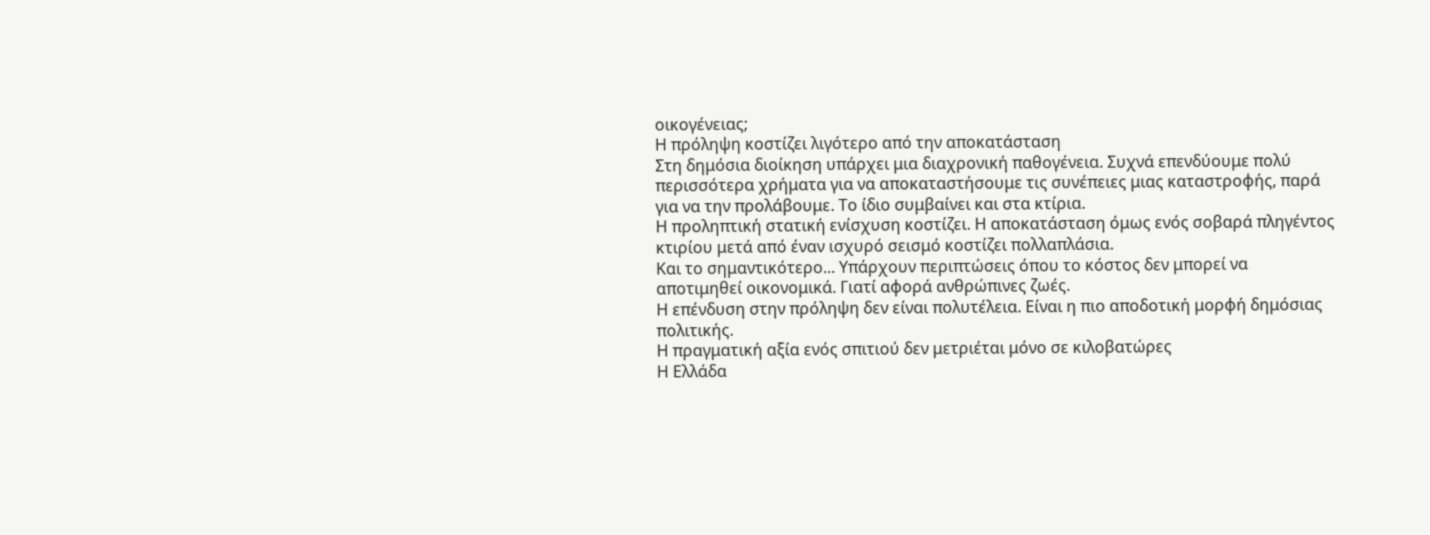οικογένειας;
Η πρόληψη κοστίζει λιγότερο από την αποκατάσταση
Στη δημόσια διοίκηση υπάρχει μια διαχρονική παθογένεια. Συχνά επενδύουμε πολύ περισσότερα χρήματα για να αποκαταστήσουμε τις συνέπειες μιας καταστροφής, παρά για να την προλάβουμε. Το ίδιο συμβαίνει και στα κτίρια.
Η προληπτική στατική ενίσχυση κοστίζει. Η αποκατάσταση όμως ενός σοβαρά πληγέντος κτιρίου μετά από έναν ισχυρό σεισμό κοστίζει πολλαπλάσια.
Και το σημαντικότερο... Υπάρχουν περιπτώσεις όπου το κόστος δεν μπορεί να αποτιμηθεί οικονομικά. Γιατί αφορά ανθρώπινες ζωές.
Η επένδυση στην πρόληψη δεν είναι πολυτέλεια. Είναι η πιο αποδοτική μορφή δημόσιας πολιτικής.
Η πραγματική αξία ενός σπιτιού δεν μετριέται μόνο σε κιλοβατώρες
Η Ελλάδα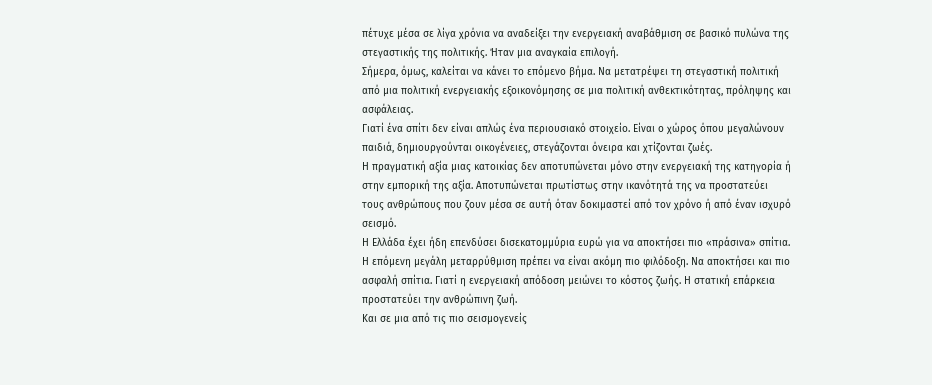πέτυχε μέσα σε λίγα χρόνια να αναδείξει την ενεργειακή αναβάθμιση σε βασικό πυλώνα της στεγαστικής της πολιτικής. Ήταν μια αναγκαία επιλογή.
Σήμερα, όμως, καλείται να κάνει το επόμενο βήμα. Να μετατρέψει τη στεγαστική πολιτική από μια πολιτική ενεργειακής εξοικονόμησης σε μια πολιτική ανθεκτικότητας, πρόληψης και ασφάλειας.
Γιατί ένα σπίτι δεν είναι απλώς ένα περιουσιακό στοιχείο. Είναι ο χώρος όπου μεγαλώνουν παιδιά, δημιουργούνται οικογένειες, στεγάζονται όνειρα και χτίζονται ζωές.
Η πραγματική αξία μιας κατοικίας δεν αποτυπώνεται μόνο στην ενεργειακή της κατηγορία ή στην εμπορική της αξία. Αποτυπώνεται πρωτίστως στην ικανότητά της να προστατεύει τους ανθρώπους που ζουν μέσα σε αυτή όταν δοκιμαστεί από τον χρόνο ή από έναν ισχυρό σεισμό.
Η Ελλάδα έχει ήδη επενδύσει δισεκατομμύρια ευρώ για να αποκτήσει πιο «πράσινα» σπίτια. Η επόμενη μεγάλη μεταρρύθμιση πρέπει να είναι ακόμη πιο φιλόδοξη. Να αποκτήσει και πιο ασφαλή σπίτια. Γιατί η ενεργειακή απόδοση μειώνει το κόστος ζωής. Η στατική επάρκεια προστατεύει την ανθρώπινη ζωή.
Και σε μια από τις πιο σεισμογενείς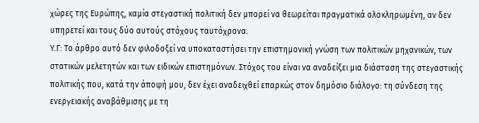χώρες της Ευρώπης, καμία στεγαστική πολιτική δεν μπορεί να θεωρείται πραγματικά ολοκληρωμένη, αν δεν υπηρετεί και τους δύο αυτούς στόχους ταυτόχρονα.
Υ.Γ: Το άρθρο αυτό δεν φιλοδοξεί να υποκαταστήσει την επιστημονική γνώση των πολιτικών μηχανικών, των στατικών μελετητών και των ειδικών επιστημόνων. Στόχος του είναι να αναδείξει μια διάσταση της στεγαστικής πολιτικής που, κατά την άποψή μου, δεν έχει αναδειχθεί επαρκώς στον δημόσιο διάλογο: τη σύνδεση της ενεργειακής αναβάθμισης με τη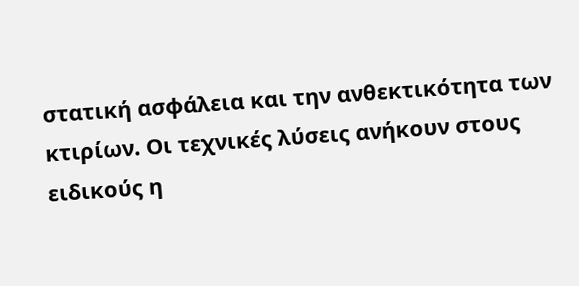στατική ασφάλεια και την ανθεκτικότητα των κτιρίων. Οι τεχνικές λύσεις ανήκουν στους ειδικούς η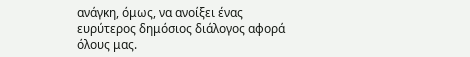ανάγκη, όμως, να ανοίξει ένας ευρύτερος δημόσιος διάλογος αφορά όλους μας.